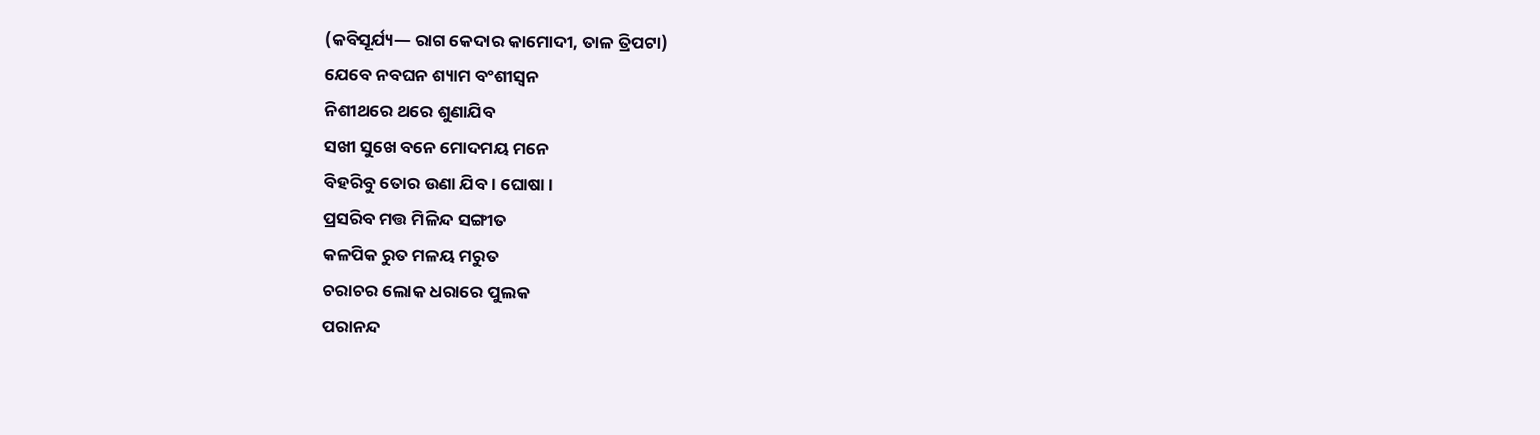(କବିସୂର୍ଯ୍ୟ— ରାଗ କେଦାର କାମୋଦୀ, ତାଳ ତ୍ରିପଟା)
ଯେବେ ନବଘନ ଶ୍ୟାମ ବଂଶୀସ୍ୱନ
ନିଶୀଥରେ ଥରେ ଶୁଣାଯିବ
ସଖୀ ସୁଖେ ବନେ ମୋଦମୟ ମନେ
ବିହରିବୁ ତୋର ଉଣା ଯିବ । ଘୋଷା ।
ପ୍ରସରିବ ମତ୍ତ ମିଳିନ୍ଦ ସଙ୍ଗୀତ
କଳପିକ ରୁତ ମଳୟ ମରୁତ
ଚରାଚର ଲୋକ ଧରାରେ ପୁଲକ
ପରାନନ୍ଦ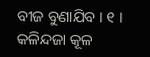ବୀଜ ବୁଣାଯିବ । ୧ ।
କଳିନ୍ଦଜା କୂଳ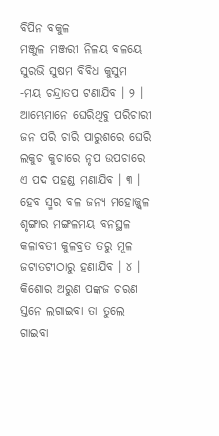ବିପିନ ବକୁଳ
ମଞ୍ଜୁଳ ମଞ୍ଜରୀ ନିଳୟ ବଳୟେ
ସୁରଭି ସୁଷମ ବିବିଧ କୁସୁମ
-ମୟ ଚନ୍ଦ୍ରାତପ ଟଣାଯିବ । ୨ ।
ଆମ୍ଭେମାନେ ଘେରିଥିବୁ ପରିଚାରୀ
ଜନ ପରି ଚାରି ପାରୁଶରେ ଘେରି
ଲକୁଚ କୁଚାରେ ନୃପ ଉପଚାରେ
ଏ ପଦ ପହଣ୍ଡ ମଣାଯିବ । ୩ ।
ହେବ ସ୍ମର ବଳ ଜନ୍ୟ ମହୋଜ୍ଜ୍ୱଳ
ଶୃଙ୍ଗାର ମଙ୍ଗଳମୟ ବନସ୍ଥଳ
କଳାବତୀ କୁଳବ୍ରତ ତରୁ ମୂଳ
ଜଟାତଟୀଠାରୁ ହଣାଯିବ । ୪ ।
କିଶୋର ଅରୁଣ ପଙ୍କଜ ଚରଣ
ସ୍ତନେ ଲଗାଇବା ତା ତୁଲେ ଗାଇବା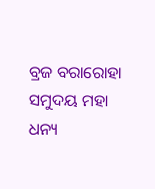ବ୍ରଜ ବରାରୋହା ସମୁଦୟ ମହା
ଧନ୍ୟ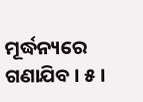ମୂର୍ଦ୍ଧନ୍ୟରେ ଗଣାଯିବ । ୫ ।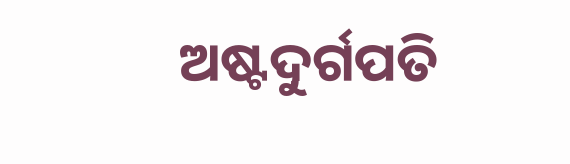ଅଷ୍ଟଦୁର୍ଗପତି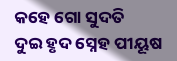କହେ ଗୋ ସୁଦତି
ଦୁଇ ହୃଦ ସ୍ନେହ ପୀୟୂଷ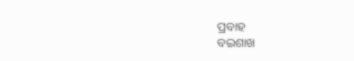ପ୍ରବାହ
ବଇଶାଖ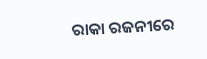ରାକା ରଜନୀରେ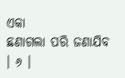ଏକା
ଛଣାଗଲା ପରି ଜଣାଯିବ । ୬ ।